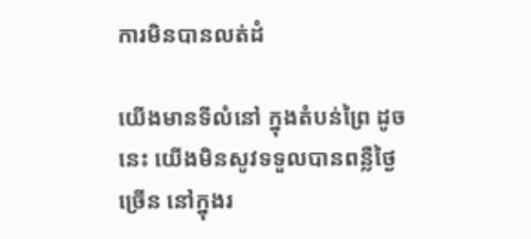ការមិនបានលត់ដំ

យើងមានទីលំនៅ ក្នុងតំបន់ព្រៃ ដូចនេះ យើងមិនសូវទទួលបានពន្លឺថ្ងៃច្រើន នៅក្នុងរ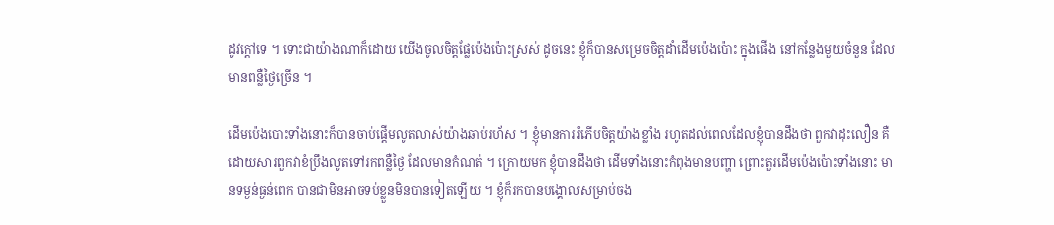ដូវក្តៅទេ ។ ទោះជាយ៉ាងណាក៏ដោយ យើងចូលចិត្តផ្លែប៉េងប៉ោះស្រស់ ដូចនេះ ខ្ញុំក៏បានសម្រេចចិត្តដាំដើមប៉េងប៉ោះ ក្នុងផើង នៅកន្លែងមួយចំនួន ដែលមានពន្លឺថ្ងៃច្រើន ។

ដើមប៉េងបោះទាំងនោះក៏បានចាប់ផើ្តមលូតលាស់យ៉ាងឆាប់រហ័ស ។ ខ្ញុំមានការរំភើបចិត្តយ៉ាងខ្លាំង រហូតដល់ពេលដែលខ្ញុំបានដឹងថា ពួកវាដុះលឿន គឺដោយសារពួកវាខំប្រឹងលូតទៅរកពន្លឺថ្ងៃ ដែលមានកំណត់ ។ ក្រោយមក ខ្ញុំបានដឹងថា ដើមទាំងនោះកំពុងមានបញ្ហា ព្រោះតួរដើមប៉េងប៉ោះទាំងនោះ មានទម្ងន់ធ្ងន់ពេក បានជាមិនអាចទប់ខ្លួនមិនបានទៀតឡើយ ។ ខ្ញុំក៏រកបានបង្គោលសម្រាប់ចង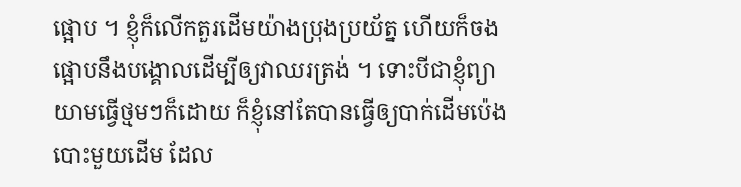ផ្អោប ។ ខ្ញុំក៏លើកតួរដើមយ៉ាងប្រុងប្រយ័ត្ន ហើយក៏ចងផ្អោបនឹងបង្គោលដើម្បីឲ្យវាឈរត្រង់ ។ ទោះបីជាខ្ញុំព្យាយាមធ្វើថ្មមៗក៏ដោយ ក៏ខ្ញុំនៅតែបានធ្វើឲ្យបាក់ដើមប៉េងបោះមួយដើម ដែល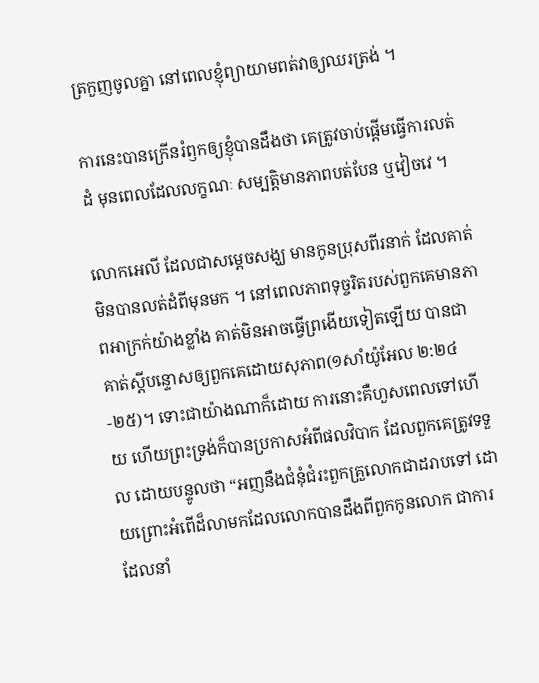ត្រកួញចូលគ្នា នៅពេលខ្ញុំព្យាយាមពត់វាឲ្យឈរត្រង់ ។

ការនេះបានក្រើនរំឭកឲ្យខ្ញុំបានដឹងថា គេត្រូវចាប់ផ្តើមធ្វើការលត់ដំ មុនពេលដែលលក្ខណៈ សម្បត្តិមានភាពបត់បែន ឬវៀចវេ ។

លោកអេលី ដែលជាសម្តេចសង្ឃ មានកូនប្រុសពីរនាក់ ដែលគាត់មិនបានលត់ដំពីមុនមក ។ នៅពេលភាពទុច្ចរិតរបស់ពួកគេមានភាពអាក្រក់យ៉ាងខ្លាំង គាត់មិនអាចធ្វើព្រងើយទៀតឡើយ បានជាគាត់ស្តីបន្ទោសឲ្យពួកគេដោយសុភាព(១សាំយ៉ូអែល ២:២៤-២៥)។ ទោះជាយ៉ាងណាក៏ដោយ ការនោះគឺហួសពេលទៅហើយ ហើយព្រះទ្រង់ក៏បានប្រកាសអំពីផលវិបាក ដែលពួកគេត្រូវទទួល ដោយបន្ទូលថា “អញនឹងជំនុំជំរះពួកគ្រួលោកជាដរាបទៅ ដោយព្រោះអំពើដ៏លាមកដែលលោកបានដឹងពីពួកកូនលោក ជាការដែលនាំ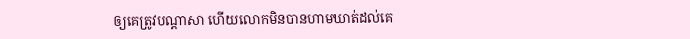ឲ្យគេត្រូវបណ្តាសា ហើយលោកមិនបានហាមឃាត់ដល់គេ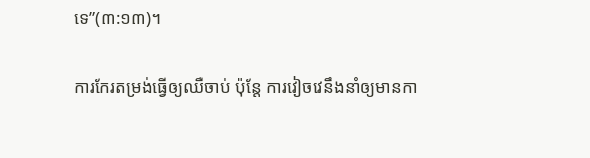ទេ”(៣:១៣)។

ការកែរតម្រង់ធ្វើឲ្យឈឺចាប់ ប៉ុន្តែ ការវៀចវេនឹងនាំឲ្យមានកា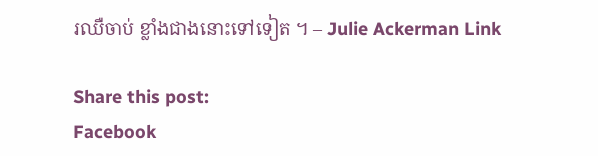រឈឺចាប់ ខ្លាំងជាងនោះទៅទៀត ។ – Julie Ackerman Link

Share this post:
Facebook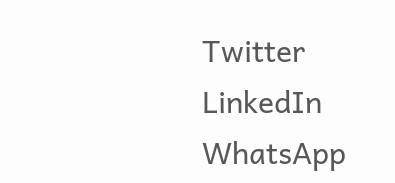Twitter
LinkedIn
WhatsApp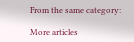From the same category:

More articles